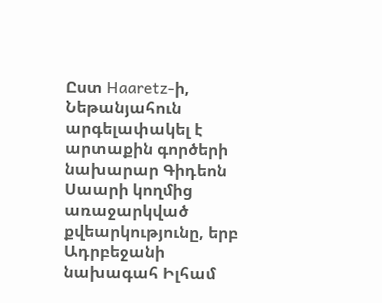Ըստ Haaretz-ի, Նեթանյահուն արգելափակել է արտաքին գործերի նախարար Գիդեոն Սաարի կողմից առաջարկված քվեարկությունը, երբ Ադրբեջանի նախագահ Իլհամ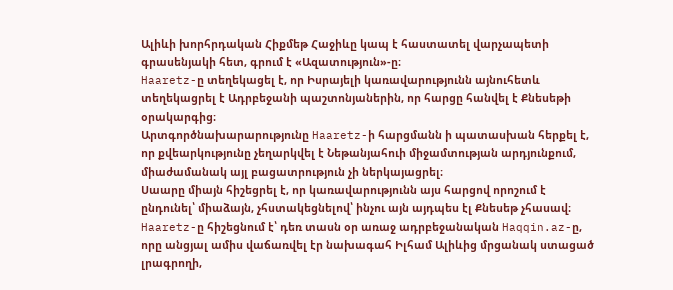Ալիևի խորհրդական Հիքմեթ Հաջիևը կապ է հաստատել վարչապետի գրասենյակի հետ, գրում է «Ազատություն»-ը։
Haaretz-ը տեղեկացել է, որ Իսրայելի կառավարությունն այնուհետև տեղեկացրել է Ադրբեջանի պաշտոնյաներին, որ հարցը հանվել է Քնեսեթի օրակարգից։
Արտգործնախարարությունը Haaretz-ի հարցմանն ի պատասխան հերքել է, որ քվեարկությունը չեղարկվել է Նեթանյահուի միջամտության արդյունքում, միաժամանակ այլ բացատրություն չի ներկայացրել։
Սաարը միայն հիշեցրել է, որ կառավարությունն այս հարցով որոշում է ընդունել՝ միաձայն, չհստակեցնելով՝ ինչու այն այդպես էլ Քնեսեթ չհասավ։
Haaretz-ը հիշեցնում է՝ դեռ տասն օր առաջ ադրբեջանական Haqqin.az-ը, որը անցյալ ամիս վաճառվել էր նախագահ Իլհամ Ալիևից մրցանակ ստացած լրագրողի,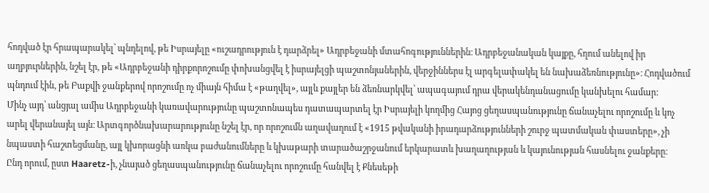հոդված էր հրապարակել՝ պնդելով, թե Իսրայելը «ուշադրություն է դարձրել» Ադրբեջանի մտահոգություններին։ Ադրբեջանական կայքը, հղում անելով իր աղբյուրներին, նշել էր, թե «Ադրբեջանի դիրքորոշումը փոխանցվել է իսրայելցի պաշտոնյաներին, վերջիններս էլ արգելափակել են նախաձեռնությունը»։ Հոդվածում պնդում էին, թե Բաքվի ջանքերով որոշումը ոչ միայն հիմա է «թաղվել», այլև քայլեր են ձեռնարկվել՝ ապագայում դրա վերակենդանացումը կանխելու համար։
Մինչ այդ՝ անցյալ ամիս Ադրբեջանի կառավարությունը պաշտոնապես դատապարտել էր Իսրայելի կողմից Հայոց ցեղասպանությունը ճանաչելու որոշումը և կոչ արել վերանայել այն։ Արտգործնախարարությունը նշել էր, որ որոշումն աղավաղում է «1915 թվականի իրադարձությունների շուրջ պատմական փաստերը», չի նպաստի հաշտեցմանը, այլ կխորացնի առկա բաժանումները և կխաթարի տարածաշրջանում երկարատև խաղաղության և կայունության հասնելու ջանքերը։
Ընդ որում, ըստ Haaretz-ի, չնայած ցեղասպանությունը ճանաչելու որոշումը հանվել է Քնեսեթի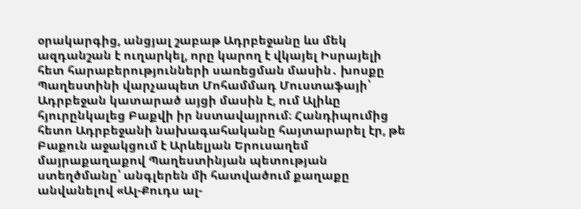օրակարգից, անցյալ շաբաթ Ադրբեջանը ևս մեկ ազդանշան է ուղարկել, որը կարող է վկայել Իսրայելի հետ հարաբերությունների սառեցման մասին․ խոսքը Պաղեստինի վարչապետ Մոհամմադ Մուստաֆայի՝ Ադրբեջան կատարած այցի մասին է, ում Ալիևը հյուրընկալեց Բաքվի իր նստավայրում։ Հանդիպումից հետո Ադրբեջանի նախագահականը հայտարարել էր, թե Բաքուն աջակցում է Արևելյան Երուսաղեմ մայրաքաղաքով Պաղեստինյան պետության ստեղծմանը՝ անգլերեն մի հատվածում քաղաքը անվանելով «Ալ-Քուդս ալ-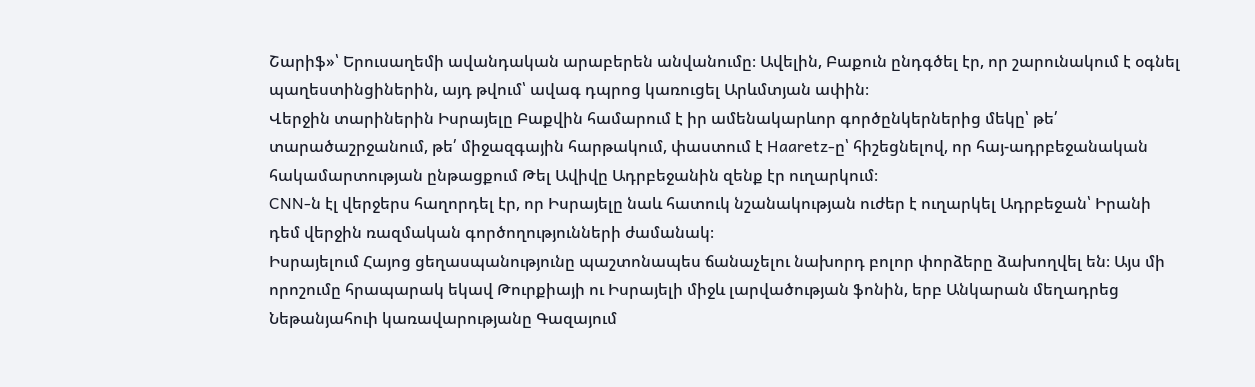Շարիֆ»՝ Երուսաղեմի ավանդական արաբերեն անվանումը։ Ավելին, Բաքուն ընդգծել էր, որ շարունակում է օգնել պաղեստինցիներին, այդ թվում՝ ավագ դպրոց կառուցել Արևմտյան ափին։
Վերջին տարիներին Իսրայելը Բաքվին համարում է իր ամենակարևոր գործընկերներից մեկը՝ թե՛ տարածաշրջանում, թե՛ միջազգային հարթակում, փաստում է Haaretz-ը՝ հիշեցնելով, որ հայ-ադրբեջանական հակամարտության ընթացքում Թել Ավիվը Ադրբեջանին զենք էր ուղարկում։
CNN-ն էլ վերջերս հաղորդել էր, որ Իսրայելը նաև հատուկ նշանակության ուժեր է ուղարկել Ադրբեջան՝ Իրանի դեմ վերջին ռազմական գործողությունների ժամանակ։
Իսրայելում Հայոց ցեղասպանությունը պաշտոնապես ճանաչելու նախորդ բոլոր փորձերը ձախողվել են։ Այս մի որոշումը հրապարակ եկավ Թուրքիայի ու Իսրայելի միջև լարվածության ֆոնին, երբ Անկարան մեղադրեց Նեթանյահուի կառավարությանը Գազայում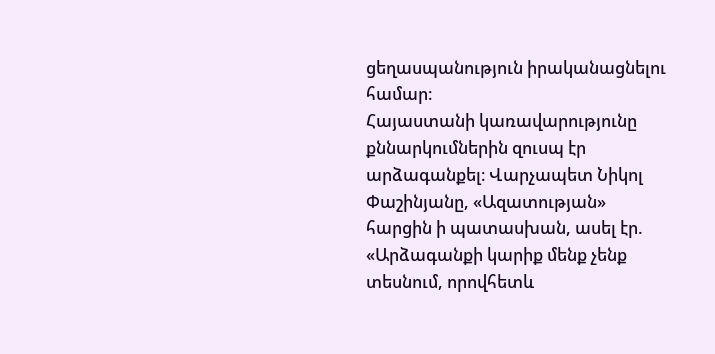ցեղասպանություն իրականացնելու համար։
Հայաստանի կառավարությունը քննարկումներին զուսպ էր արձագանքել։ Վարչապետ Նիկոլ Փաշինյանը, «Ազատության» հարցին ի պատասխան, ասել էր. «Արձագանքի կարիք մենք չենք տեսնում, որովհետև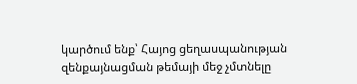կարծում ենք՝ Հայոց ցեղասպանության զենքայնացման թեմայի մեջ չմտնելը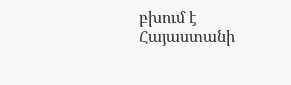բխում է Հայաստանի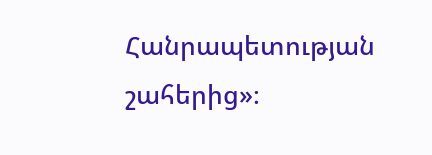Հանրապետության շահերից»։